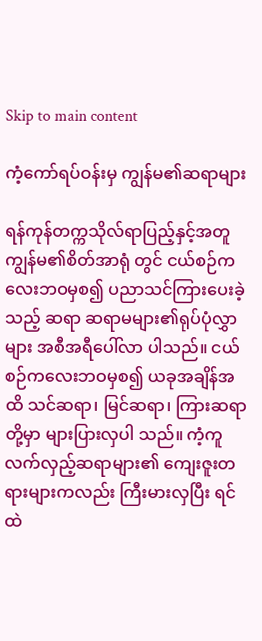Skip to main content

ကံ့ကော်ရပ်ဝန်းမှ ကျွန်မ၏ဆရာများ

ရန်ကုန်တက္ကသိုလ်ရာပြည့်နှင့်အတူ ကျွန်မ၏စိတ်အာရုံ တွင် ငယ်စဉ်ကလေးဘဝမှစ၍ ပညာသင်ကြားပေးခဲ့သည့် ဆရာ ဆရာမများ၏ရုပ်ပုံလွှာများ အစီအရီပေါ်လာ ပါသည်။ ငယ်စဉ်ကလေးဘဝမှစ၍ ယခုအချိန်အထိ သင်ဆရာ၊ မြင်ဆရာ၊ ကြားဆရာတို့မှာ များပြားလှပါ သည်။ ကံ့ကူလက်လှည့်ဆရာများ၏ ကျေးဇူးတရားများကလည်း ကြီးမားလှပြီး ရင်ထဲ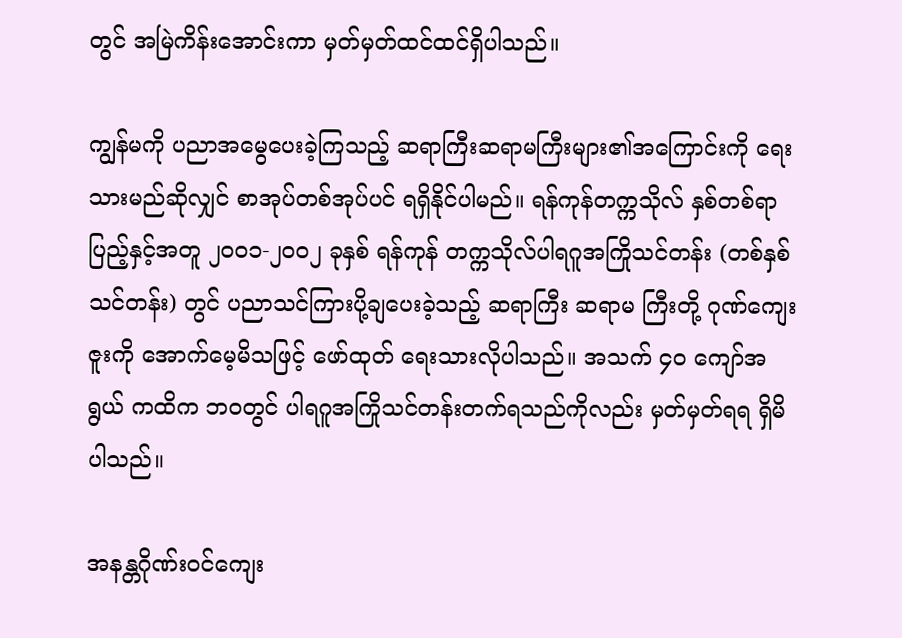တွင် အမြဲကိန်းအောင်းကာ မှတ်မှတ်ထင်ထင်ရှိပါသည်။

ကျွန်မကို ပညာအမွေပေးခဲ့ကြသည့် ဆရာကြီးဆရာမကြီးများ၏အကြောင်းကို ရေးသားမည်ဆိုလျှင် စာအုပ်တစ်အုပ်ပင် ရရှိနိုင်ပါမည်။ ရန်ကုန်တက္ကသိုလ် နှစ်တစ်ရာပြည့်နှင့်အတူ ၂၀၀၁-၂၀၀၂ ခုနှစ် ရန်ကုန် တက္ကသိုလ်ပါရဂူအကြိုသင်တန်း (တစ်နှစ်သင်တန်း) တွင် ပညာသင်ကြားပို့ချပေးခဲ့သည့် ဆရာကြီး ဆရာမ ကြီးတို့ ဂုဏ်ကျေးဇူးကို အောက်မေ့မိသဖြင့် ဖော်ထုတ် ရေးသားလိုပါသည်။ အသက် ၄၀ ကျော်အရွယ် ကထိက ဘဝတွင် ပါရဂူအကြိုသင်တန်းတက်ရသည်ကိုလည်း မှတ်မှတ်ရရ ရှိမိပါသည်။

အနန္တဂိုဏ်းဝင်ကျေး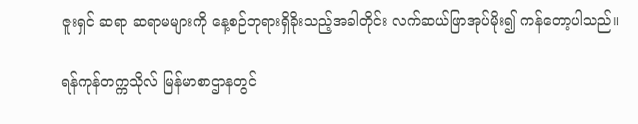ဇူးရှင် ဆရာ ဆရာမများကို နေ့စဉ်ဘုရားရှိခိုးသည့်အခါတိုင်း လက်ဆယ်ဖြာအုပ်မိုး၍ ကန်တော့ပါသည်။

ရန်ကုန်တက္ကသိုလ် မြန်မာစာဌာနတွင်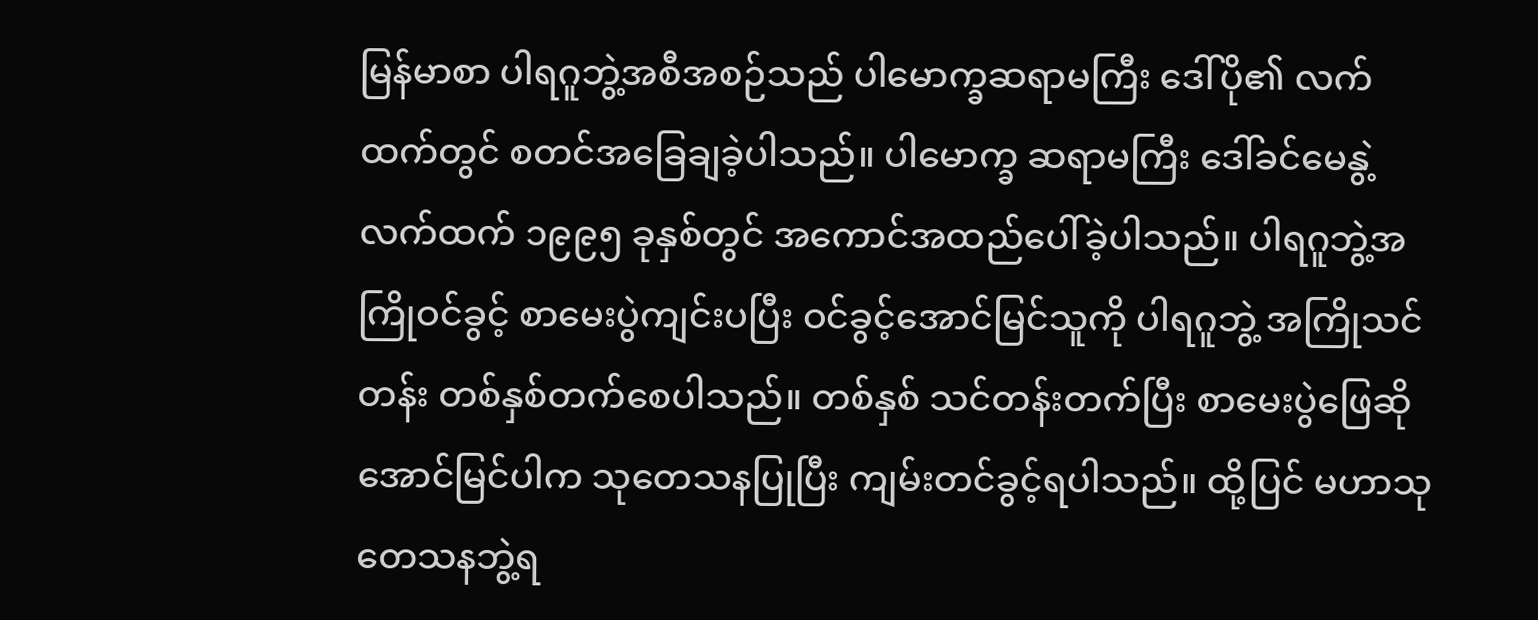မြန်မာစာ ပါရဂူဘွဲ့အစီအစဉ်သည် ပါမောက္ခဆရာမကြီး ဒေါ်ပို၏ လက်ထက်တွင် စတင်အခြေချခဲ့ပါသည်။ ပါမောက္ခ ဆရာမကြီး ဒေါ်ခင်မေနွဲ့ လက်ထက် ၁၉၉၅ ခုနှစ်တွင် အကောင်အထည်ပေါ်ခဲ့ပါသည်။ ပါရဂူဘွဲ့အကြိုဝင်ခွင့် စာမေးပွဲကျင်းပပြီး ဝင်ခွင့်အောင်မြင်သူကို ပါရဂူဘွဲ့ အကြိုသင်တန်း တစ်နှစ်တက်စေပါသည်။ တစ်နှစ် သင်တန်းတက်ပြီး စာမေးပွဲဖြေဆိုအောင်မြင်ပါက သုတေသနပြုပြီး ကျမ်းတင်ခွင့်ရပါသည်။ ထို့ပြင် မဟာသုတေသနဘွဲ့ရ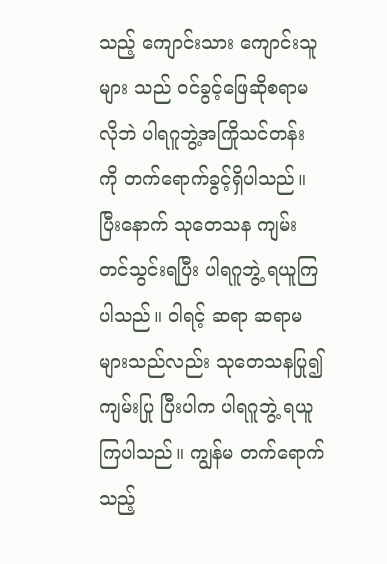သည့် ကျောင်းသား ကျောင်းသူများ သည် ဝင်ခွင့်ဖြေဆိုစရာမလိုဘဲ ပါရဂူဘွဲ့အကြိုသင်တန်း ကို တက်ရောက်ခွင့်ရှိပါသည်။ ပြီးနောက် သုတေသန ကျမ်း တင်သွင်းရပြီး ပါရဂူဘွဲ့ ရယူကြပါသည်။ ဝါရင့် ဆရာ ဆရာမများသည်လည်း သုတေသနပြု၍ ကျမ်းပြု ပြီးပါက ပါရဂူဘွဲ့ ရယူကြပါသည်။ ကျွန်မ တက်ရောက် သည့်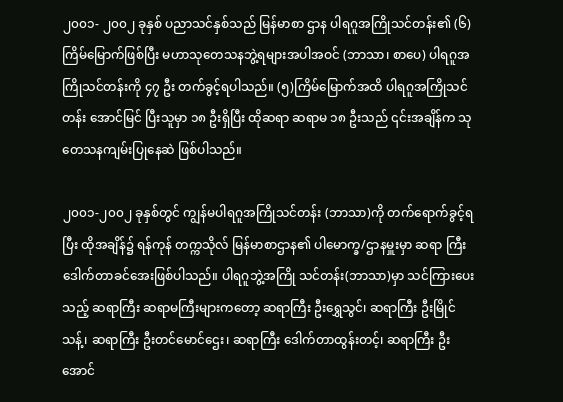၂၀၀၁- ၂၀၀၂ ခုနှစ် ပညာသင်နှစ်သည် မြန်မာစာ ဌာန ပါရဂူအကြိုသင်တန်း၏ (၆)ကြိမ်မြောက်ဖြစ်ပြီး မဟာသုတေသနဘွဲ့ရများအပါအဝင် (ဘာသာ၊ စာပေ) ပါရဂူအကြိုသင်တန်းကို ၄၇ ဦး တက်ခွင့်ရပါသည်။ (၅)ကြိမ်မြောက်အထိ ပါရဂူအကြိုသင်တန်း အောင်မြင် ပြီးသူမှာ ၁၈ ဦးရှိပြီး ထိုဆရာ ဆရာမ ၁၈ ဦးသည် ၎င်းအချိန်က သုတေသနကျမ်းပြုနေဆဲ ဖြစ်ပါသည်။

၂၀၀၁-၂၀၀၂ ခုနှစ်တွင် ကျွန်မပါရဂူအကြိုသင်တန်း (ဘာသာ)ကို တက်ရောက်ခွင့်ရပြီး ထိုအချိန်၌ ရန်ကုန် တက္ကသိုလ် မြန်မာစာဌာန၏ ပါမောက္ခ/ဌာနမှူးမှာ ဆရာ ကြီး ဒေါက်တာခင်အေးဖြစ်ပါသည်။ ပါရဂူဘွဲ့အကြို သင်တန်း(ဘာသာ)မှာ သင်ကြားပေးသည့် ဆရာကြီး ဆရာမကြီးများကတော့ ဆရာကြီး ဦးရွှေသွင်၊ ဆရာကြီး ဦးမြိုင်သန့်၊ ဆရာကြီး ဦးတင်မောင်ဌေး၊ ဆရာကြီး ဒေါက်တာထွန်းတင့်၊ ဆရာကြီး ဦးအောင်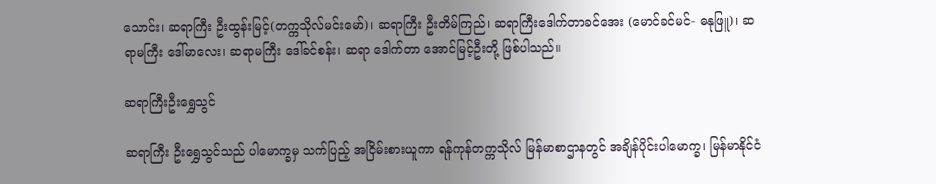သောင်း၊ ဆရာကြီး ဦးထွန်းမြင့်(တက္ကသိုလ်မင်းမော်)၊ ဆရာကြီး ဦးတိမ်ကြည်၊ ဆရာကြီးဒေါက်တာခင်အေး (မောင်ခင်မင်- ဓနုဖြူ)၊ ဆရာမကြီး ဒေါ်မာလေး၊ ဆရာမကြီး ဒေါ်ခင်စန်း၊ ဆရာ ဒေါက်တာ အောင်မြင့်ဦးတို့ ဖြစ်ပါသည်။

ဆရာကြီးဦးရွှေသွင်

ဆရာကြီး ဦးရွှေသွင်သည် ပါမောက္ခမှ သက်ပြည့် အငြိမ်းစားယူကာ ရန်ကုန်တက္ကသိုလ် မြန်မာစာဌာနတွင် အချိန်ပိုင်းပါမောက္ခ၊ မြန်မာနိုင်ငံ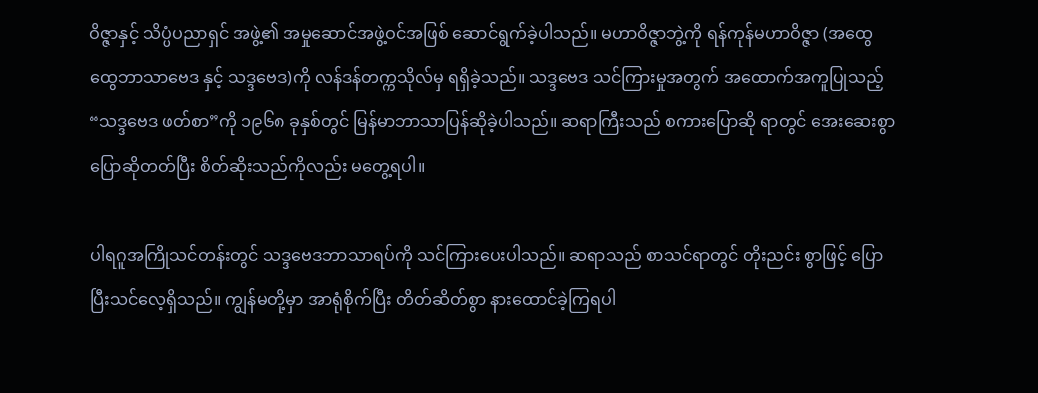ဝိဇ္ဇာနှင့် သိပ္ပံပညာရှင် အဖွဲ့၏ အမှုဆောင်အဖွဲ့ဝင်အဖြစ် ဆောင်ရွက်ခဲ့ပါသည်။ မဟာဝိဇ္ဇာဘွဲ့ကို ရန်ကုန်မဟာဝိဇ္ဇာ (အထွေထွေဘာသာဗေဒ နှင့် သဒ္ဒဗေဒ)ကို လန်ဒန်တက္ကသိုလ်မှ ရရှိခဲ့သည်။ သဒ္ဒဗေဒ သင်ကြားမှုအတွက် အထောက်အကူပြုသည့် “သဒ္ဒဗေဒ ဖတ်စာ”ကို ၁၉၆၈ ခုနှစ်တွင် မြန်မာဘာသာပြန်ဆိုခဲ့ပါသည်။ ဆရာကြီးသည် စကားပြောဆို ရာတွင် အေးဆေးစွာ ပြောဆိုတတ်ပြီး စိတ်ဆိုးသည်ကိုလည်း မတွေ့ရပါ။

ပါရဂူအကြိုသင်တန်းတွင် သဒ္ဒဗေဒဘာသာရပ်ကို သင်ကြားပေးပါသည်။ ဆရာသည် စာသင်ရာတွင် တိုးညင်း စွာဖြင့် ပြောပြီးသင်လေ့ရှိသည်။ ကျွန်မတို့မှာ အာရုံစိုက်ပြီး တိတ်ဆိတ်စွာ နားထောင်ခဲ့ကြရပါ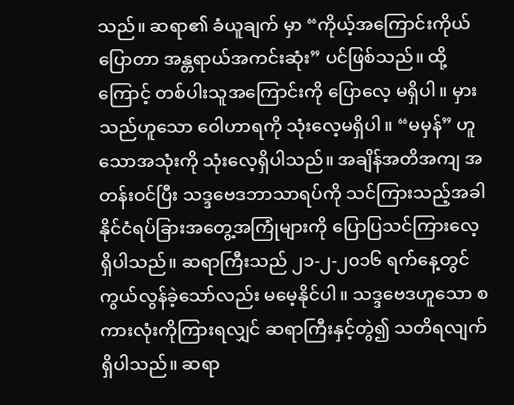သည်။ ဆရာ၏ ခံယူချက် မှာ “ကိုယ့်အကြောင်းကိုယ်ပြောတာ အန္တရာယ်အကင်းဆုံး” ပင်ဖြစ်သည်။ ထို့ကြောင့် တစ်ပါးသူအကြောင်းကို ပြောလေ့ မရှိပါ။ မှားသည်ဟူသော ဝေါဟာရကို သုံးလေ့မရှိပါ။ “မမှန်” ဟူသောအသုံးကို သုံးလေ့ရှိပါသည်။ အချိန်အတိအကျ အတန်းဝင်ပြီး သဒ္ဒဗေဒဘာသာရပ်ကို သင်ကြားသည့်အခါ နိုင်ငံရပ်ခြားအတွေ့အကြုံများကို ပြောပြသင်ကြားလေ့ ရှိပါသည်။ ဆရာကြီးသည် ၂၁-၂-၂၀၁၆ ရက်နေ့တွင် ကွယ်လွန်ခဲ့သော်လည်း မမေ့နိုင်ပါ။ သဒ္ဒဗေဒဟူသော စကားလုံးကိုကြားရလျှင် ဆရာကြီးနှင့်တွဲ၍ သတိရလျက်ရှိပါသည်။ ဆရာ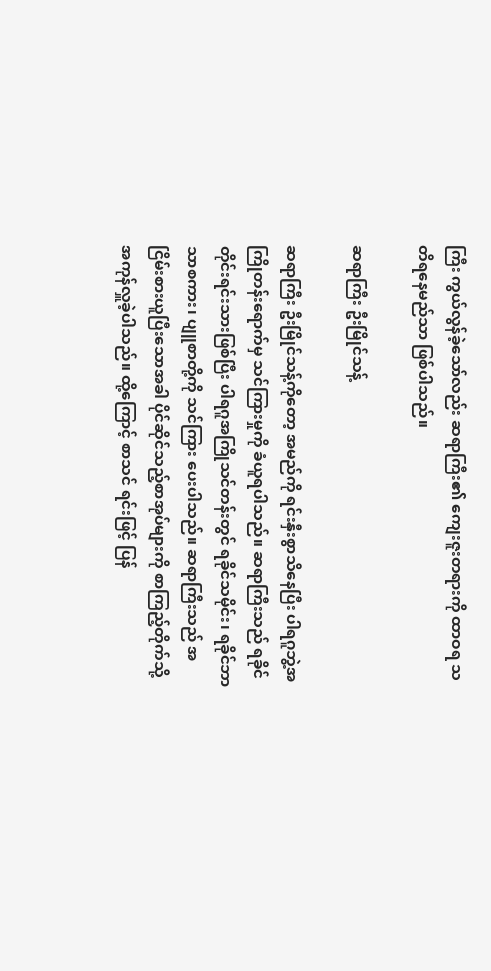ကြီး ကွယ်လွန်ခဲ့သော်လည်း ဆရာကြီး၏ ကျေးဇူးတရားကို ထာဝရ သတိရနေမည်သာ ဖြစ်ပါသည်။

ဆရာကြီး ဦးမြိုင်သန့်

ဆရာကြီး ဦးမြိုင်သန့်ကိုတော့ အမည်ကို ရင်းနှီးစွာသိနေပြီး ပါရဂူဘွဲ့အကြိုတန်းရောက်မှ သင်ကြားမှုကို ခံယူရပါသည်။ ဆရာကြီးသည် ရခိုင်တိုင်းရင်းသားဖြစ်ပြီး ပါရဂူအကြိုသင်တန်းတွင် ရခိုင်သမိုင်း၊ ရခိုင်ဘာသာစကား၊ ပျူစာတို့ကို သင်ကြား ပေးပါသည်။ ဆရာကြီးသည် အငြိမ်းစားယူပြီးသောအခါ ပိုင်ဆိုင်သည့်စာအုပ်များကို စာကြည့်တိုက်သို့ အကုန်လှူခဲ့ပါသည်။ ထို့ကြောင့် စာသင် ရင်းဖြင့် ပြန်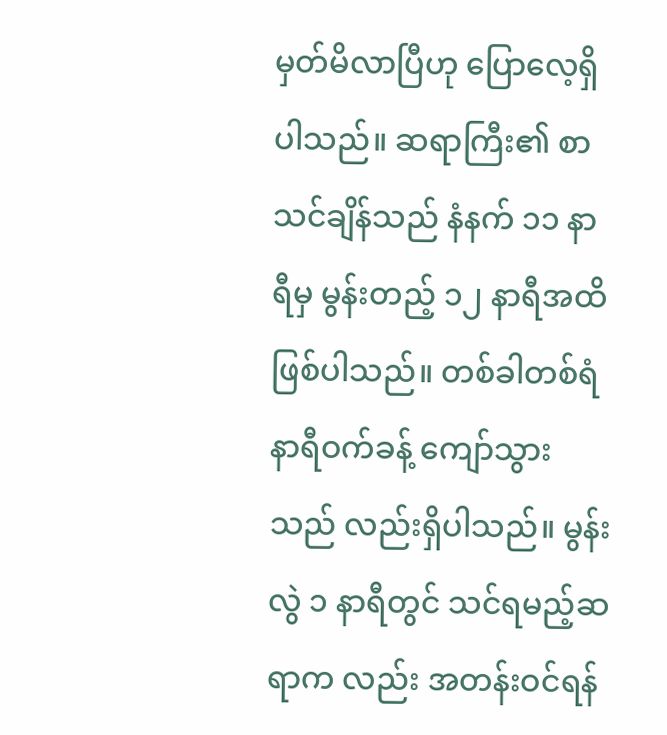မှတ်မိလာပြီဟု ပြောလေ့ရှိပါသည်။ ဆရာကြီး၏ စာသင်ချိန်သည် နံနက် ၁၁ နာရီမှ မွန်းတည့် ၁၂ နာရီအထိ ဖြစ်ပါသည်။ တစ်ခါတစ်ရံ နာရီဝက်ခန့် ကျော်သွားသည် လည်းရှိပါသည်။ မွန်းလွဲ ၁ နာရီတွင် သင်ရမည့်ဆရာက လည်း အတန်းဝင်ရန်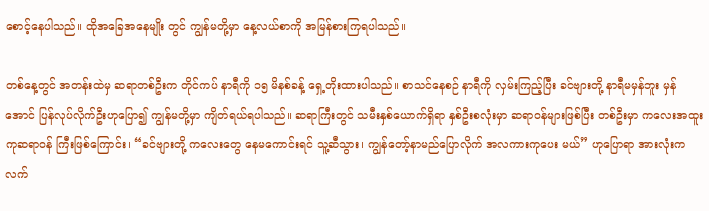စောင့်နေပါသည်။ ထိုအခြေအနေမျိုး တွင် ကျွန်မတို့မှာ နေ့လယ်စာကို အမြန်စားကြရပါသည်။

တစ်နေ့တွင် အတန်းထဲမှ ဆရာတစ်ဦးက တိုင်ကပ် နာရီကို ၁၅ မိနစ်ခန့် ရှေ့တိုးထားပါသည်။ စာသင်နေစဉ် နာရီကို လှမ်းကြည့်ပြီး ခင်ဗျားတို့ နာရီမမှန်ဘူး မှန်အောင် ပြန်လုပ်လိုက်ဦးဟုပြော၍ ကျွန်မတို့မှာ ကျိတ်ရယ်ရပါသည်။ ဆရာကြီးတွင် သမီးနှစ်ယောက်ရှိရာ နှစ်ဦးစလုံးမှာ ဆရာဝန်များဖြစ်ပြီး တစ်ဦးမှာ ကလေးအထူးကုဆရာဝန် ကြီးဖြစ်ကြောင်း၊ “ခင်ဗျားတို့ ကလေးတွေ နေမကောင်းရင် သူ့ဆီသွား၊ ကျွန်တော့်နာမည်ပြောလိုက် အလကားကုပေး မယ်” ဟုပြောရာ အားလုံးကလက်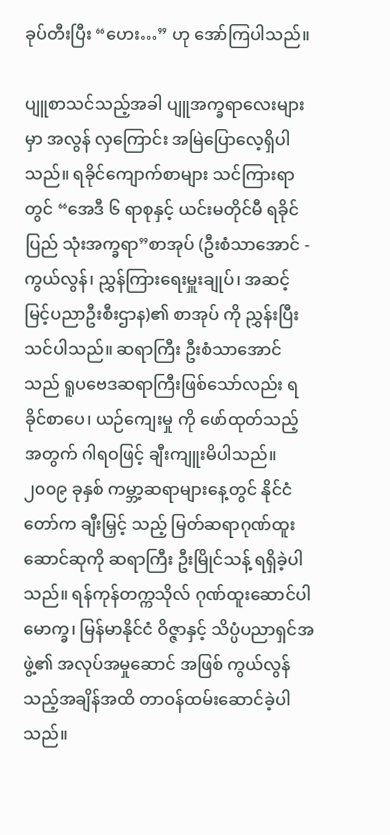ခုပ်တီးပြီး “ဟေး…” ဟု အော်ကြပါသည်။

ပျူစာသင်သည့်အခါ ပျူအက္ခရာလေးများမှာ အလွန် လှကြောင်း အမြဲပြောလေ့ရှိပါသည်။ ရခိုင်ကျောက်စာများ သင်ကြားရာတွင် “အေဒီ ၆ ရာစုနှင့် ယင်းမတိုင်မီ ရခိုင်ပြည် သုံးအက္ခရာ”စာအုပ် (ဦးစံသာအောင် - ကွယ်လွန်၊ ညွှန်ကြားရေးမှူးချုပ်၊ အဆင့်မြင့်ပညာဦးစီးဌာန)၏ စာအုပ် ကို ညွှန်းပြီးသင်ပါသည်။ ဆရာကြီး ဦးစံသာအောင်သည် ရူပဗေဒဆရာကြီးဖြစ်သော်လည်း ရခိုင်စာပေ၊ ယဉ်ကျေးမှု ကို ဖော်ထုတ်သည့်အတွက် ဂါရဝဖြင့် ချီးကျူးမိပါသည်။ ၂၀၀၉ ခုနှစ် ကမ္ဘာ့ဆရာများနေ့တွင် နိုင်ငံတော်က ချီးမြှင့် သည့် မြတ်ဆရာဂုဏ်ထူးဆောင်ဆုကို ဆရာကြီး ဦးမြိုင်သန့် ရရှိခဲ့ပါသည်။ ရန်ကုန်တက္ကသိုလ် ဂုဏ်ထူးဆောင်ပါမောက္ခ၊ မြန်မာနိုင်ငံ ဝိဇ္ဇာနှင့် သိပ္ပံပညာရှင်အဖွဲ့၏ အလုပ်အမှုဆောင် အဖြစ် ကွယ်လွန်သည့်အချိန်အထိ တာဝန်ထမ်းဆောင်ခဲ့ပါ သည်။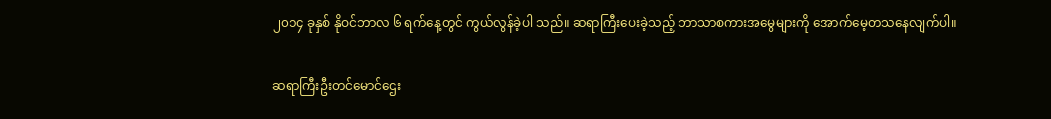၂၀၁၄ ခုနှစ် နိုဝင်ဘာလ ၆ ရက်နေ့တွင် ကွယ်လွန်ခဲ့ပါ သည်။ ဆရာကြီးပေးခဲ့သည့် ဘာသာစကားအမွေများကို အောက်မေ့တသနေလျက်ပါ။

ဆရာကြီးဦးတင်မောင်ဌေး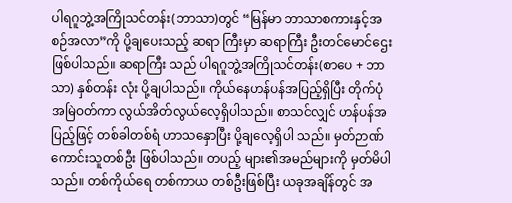ပါရဂူဘွဲ့အကြိုသင်တန်း(ဘာသာ)တွင် “မြန်မာ ဘာသာစကားနှင့်အစဉ်အလာ”ကို ပို့ချပေးသည့် ဆရာ ကြီးမှာ ဆရာကြီး ဦးတင်မောင်ဌေး ဖြစ်ပါသည်။ ဆရာကြီး သည် ပါရဂူဘွဲ့အကြိုသင်တန်း(စာပေ + ဘာသာ) နှစ်တန်း လုံး ပို့ချပါသည်။ ကိုယ်နေဟန်ပန်အပြည့်ရှိပြီး တိုက်ပုံ အမြဲဝတ်ကာ လွယ်အိတ်လွယ်လေ့ရှိပါသည်။ စာသင်လျှင် ဟန်ပန်အပြည့်ဖြင့် တစ်ခါတစ်ရံ ဟာသနှောပြီး ပို့ချလေ့ရှိပါ သည်။ မှတ်ဉာဏ်ကောင်းသူတစ်ဦး ဖြစ်ပါသည်။ တပည့် များ၏အမည်များကို မှတ်မိပါသည်။ တစ်ကိုယ်ရေ တစ်ကာယ တစ်ဦးဖြစ်ပြီး ယခုအချိန်တွင် အ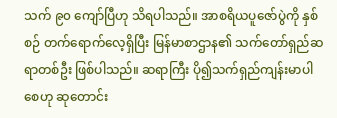သက် ၉၀ ကျော်ပြီဟု သိရပါသည်။ အာစရိယပူဇော်ပွဲကို နှစ်စဉ် တက်ရောက်လေ့ရှိပြီး မြန်မာစာဌာန၏ သက်တော်ရှည်ဆရာတစ်ဦး ဖြစ်ပါသည်။ ဆရာကြီး ပို၍သက်ရှည်ကျန်းမာပါစေဟု ဆုတောင်း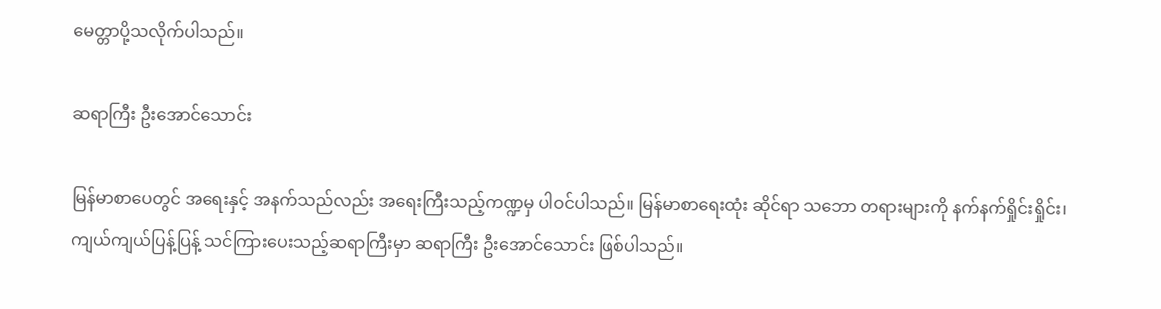မေတ္တာပို့သလိုက်ပါသည်။

ဆရာကြီး ဦးအောင်သောင်း

မြန်မာစာပေတွင် အရေးနှင့် အနက်သည်လည်း အရေးကြီးသည့်ကဏ္ဍမှ ပါဝင်ပါသည်။ မြန်မာစာရေးထုံး ဆိုင်ရာ သဘော တရားများကို နက်နက်ရှိုင်းရှိုင်း၊ ကျယ်ကျယ်ပြန့်ပြန့် သင်ကြားပေးသည့်ဆရာကြီးမှာ ဆရာကြီး ဦးအောင်သောင်း ဖြစ်ပါသည်။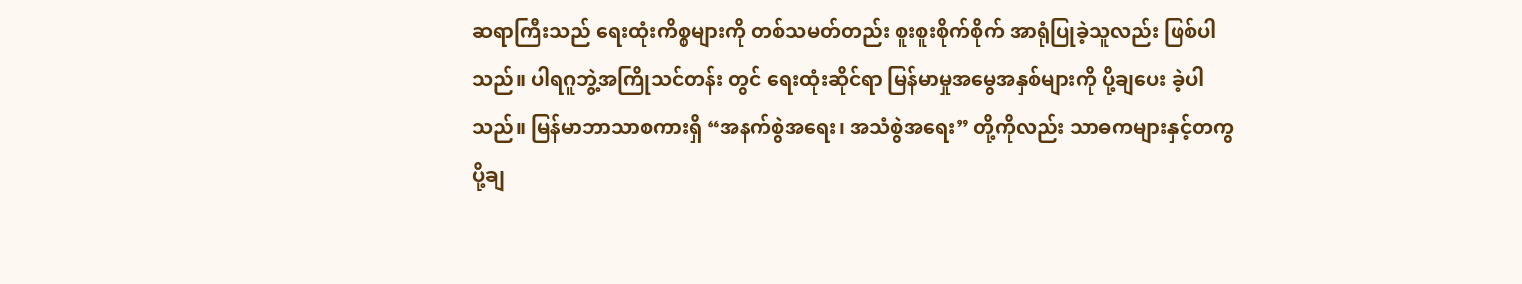ဆရာကြီးသည် ရေးထုံးကိစ္စများကို တစ်သမတ်တည်း စူးစူးစိုက်စိုက် အာရုံပြုခဲ့သူလည်း ဖြစ်ပါသည်။ ပါရဂူဘွဲ့အကြိုသင်တန်း တွင် ရေးထုံးဆိုင်ရာ မြန်မာမှုအမွေအနှစ်များကို ပို့ချပေး ခဲ့ပါသည်။ မြန်မာဘာသာစကားရှိ “အနက်စွဲအရေး၊ အသံစွဲအရေး” တို့ကိုလည်း သာဓကများနှင့်တကွ ပို့ချ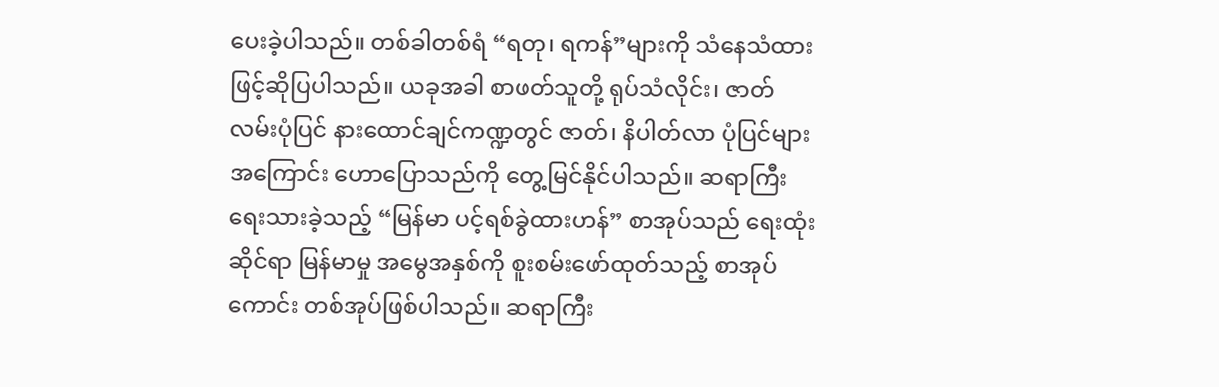ပေးခဲ့ပါသည်။ တစ်ခါတစ်ရံ “ရတု၊ ရကန်”များကို သံနေသံထားဖြင့်ဆိုပြပါသည်။ ယခုအခါ စာဖတ်သူတို့ ရုပ်သံလိုင်း၊ ဇာတ်လမ်းပုံပြင် နားထောင်ချင်ကဏ္ဍတွင် ဇာတ်၊ နိပါတ်လာ ပုံပြင်များအကြောင်း ဟောပြောသည်ကို တွေ့မြင်နိုင်ပါသည်။ ဆရာကြီး ရေးသားခဲ့သည့် “မြန်မာ ပင့်ရစ်ခွဲထားဟန်” စာအုပ်သည် ရေးထုံးဆိုင်ရာ မြန်မာမှု အမွေအနှစ်ကို စူးစမ်းဖော်ထုတ်သည့် စာအုပ်ကောင်း တစ်အုပ်ဖြစ်ပါသည်။ ဆရာကြီး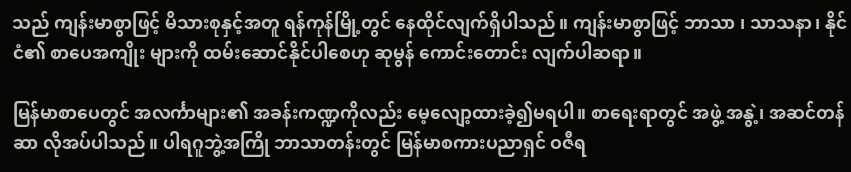သည် ကျန်းမာစွာဖြင့် မိသားစုနှင့်အတူ ရန်ကုန်မြို့တွင် နေထိုင်လျက်ရှိပါသည်။ ကျန်းမာစွာဖြင့် ဘာသာ ၊ သာသနာ၊ နိုင်ငံ၏ စာပေအကျိုး များကို ထမ်းဆောင်နိုင်ပါစေဟု ဆုမွန် ကောင်းတောင်း လျက်ပါဆရာ။

မြန်မာစာပေတွင် အလင်္ကာများ၏ အခန်းကဏ္ဍကိုလည်း မေ့လျော့ထားခဲ့၍မရပါ။ စာရေးရာတွင် အဖွဲ့ အနွဲ့၊ အဆင်တန်ဆာ လိုအပ်ပါသည်။ ပါရဂူဘွဲ့အကြို ဘာသာတန်းတွင် မြန်မာစကားပညာရှင် ဝဇီရ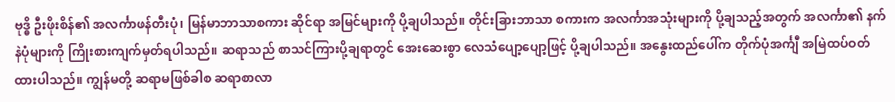ဗုဒ္ဓိ ဦးဖိုးစိန်၏ အလင်္ကာဖန်တီးပုံ၊ မြန်မာဘာသာစကား ဆိုင်ရာ အမြင်များကို ပို့ချပါသည်။ တိုင်းခြားဘာသာ စကားက အလင်္ကာအသုံးများကို ပို့ချသည့်အတွက် အလင်္ကာ၏ နက်နဲပုံများကို ကြိုးစားကျက်မှတ်ရပါသည်။ ဆရာသည် စာသင်ကြားပို့ချရာတွင် အေးဆေးစွာ လေသံပျော့ပျော့ဖြင့် ပို့ချပါသည်။ အနွေးထည်ပေါ်က တိုက်ပုံအင်္ကျီ အမြဲထပ်ဝတ်ထားပါသည်။ ကျွန်မတို့ ဆရာမဖြစ်ခါစ ဆရာစာလာ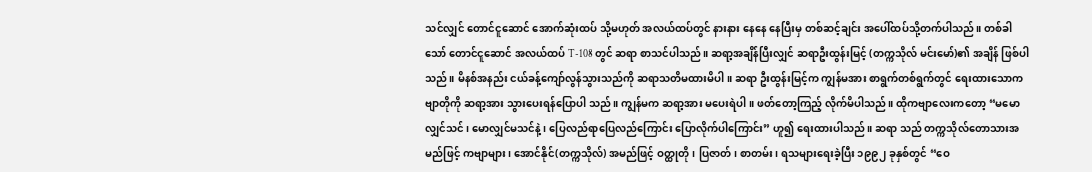သင်လျှင် တောင်ငူဆောင် အောက်ဆုံးထပ် သို့မဟုတ် အလယ်ထပ်တွင် နားနား နေနေ နေပြီးမှ တစ်ဆင့်ချင်း အပေါ်ထပ်သို့တက်ပါသည်။ တစ်ခါသော် တောင်ငူဆောင် အလယ်ထပ် T-108 တွင် ဆရာ စာသင်ပါသည်။ ဆရာ့အချိန်ပြီးလျှင် ဆရာဦးထွန်းမြင့် (တက္ကသိုလ် မင်းမော်)၏ အချိန် ဖြစ်ပါသည်။ မိနစ်အနည်း ငယ်ခန့်ကျော်လွန်သွားသည်ကို ဆရာသတိမထားမိပါ။ ဆရာ ဦးထွန်းမြင့်က ကျွန်မအား စာရွက်တစ်ရွက်တွင် ရေးထားသောကဗျာတိုကို ဆရာ့အား သွားပေးရန်ပြောပါ သည်။ ကျွန်မက ဆရာ့အား မပေးရဲပါ။ ဖတ်တော့ကြည့် လိုက်မိပါသည်။ ထိုကဗျာလေးကတော့ “မမောလျှင်သင်၊ မောလျှင်မသင်နဲ့၊ ပြေလည်ရာပြေလည်ကြောင်း ပြောလိုက်ပါကြောင်း” ဟူ၍ ရေးထားပါသည်။ ဆရာ သည် တက္ကသိုလ်တောသားအမည်ဖြင့် ကဗျာများ၊ အောင်နိုင်(တက္ကသိုလ်) အမည်ဖြင့် ဝတ္ထုတို၊ ပြဇာတ်၊ စာတမ်း၊ ရသများရေးခဲ့ပြီး ၁၉၉၂ ခုနှစ်တွင် “ဝေ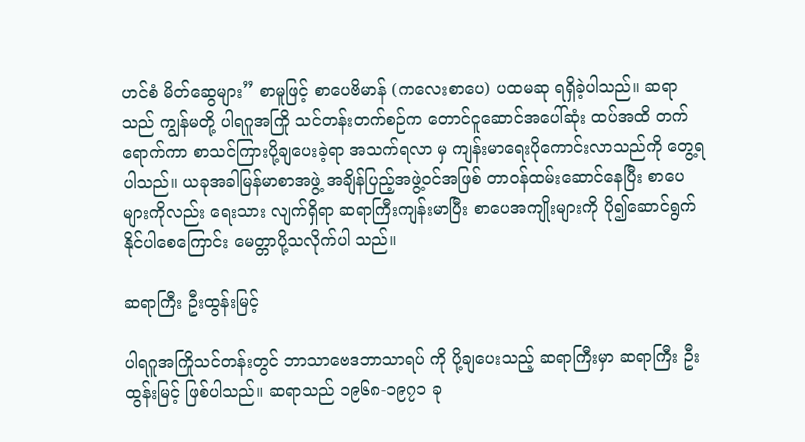ဟင်စံ မိတ်ဆွေများ” စာမူဖြင့် စာပေဗိမာန် (ကလေးစာပေ) ပထမဆု ရရှိခဲ့ပါသည်။ ဆရာသည် ကျွန်မတို့ ပါရဂူအကြို သင်တန်းတက်စဉ်က တောင်ငူဆောင်အပေါ်ဆုံး ထပ်အထိ တက်ရောက်ကာ စာသင်ကြားပို့ချပေးခဲ့ရာ အသက်ရလာ မှ ကျန်းမာရေးပိုကောင်းလာသည်ကို တွေ့ရပါသည်။ ယခုအခါမြန်မာစာအဖွဲ့ အချိန်ပြည့်အဖွဲ့ဝင်အဖြစ် တာဝန်ထမ်းဆောင်နေပြီး စာပေများကိုလည်း ရေးသား လျက်ရှိရာ ဆရာကြီးကျန်းမာပြီး စာပေအကျိုးများကို ပို၍ဆောင်ရွက်နိုင်ပါစေကြောင်း မေတ္တာပို့သလိုက်ပါ သည်။

ဆရာကြီး ဦးထွန်းမြင့်

ပါရဂူအကြိုသင်တန်းတွင် ဘာသာဗေဒဘာသာရပ် ကို ပို့ချပေးသည့် ဆရာကြီးမှာ ဆရာကြီး ဦးထွန်းမြင့် ဖြစ်ပါသည်။ ဆရာသည် ၁၉၆၈-၁၉၇၁ ခု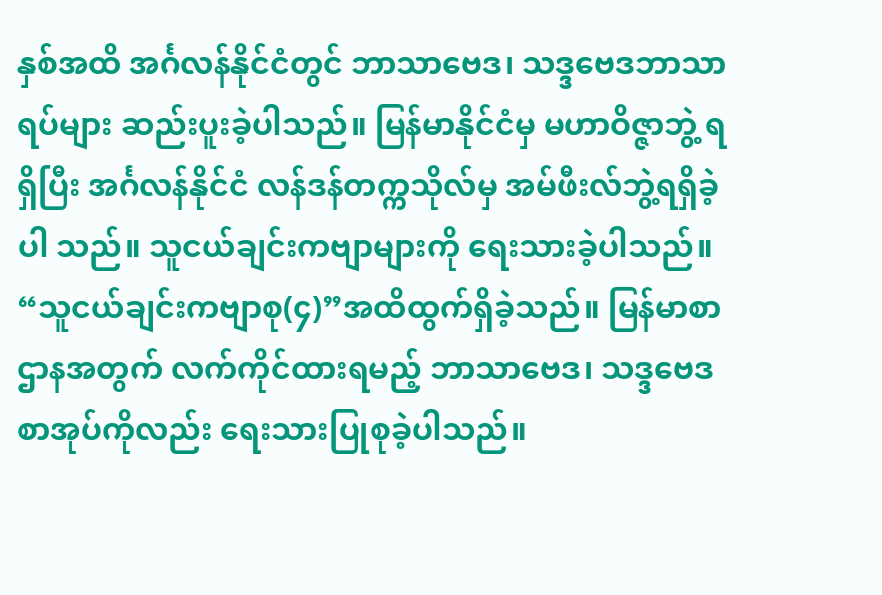နှစ်အထိ အင်္ဂလန်နိုင်ငံတွင် ဘာသာဗေဒ၊ သဒ္ဒဗေဒဘာသာရပ်များ ဆည်းပူးခဲ့ပါသည်။ မြန်မာနိုင်ငံမှ မဟာဝိဇ္ဇာဘွဲ့ ရရှိပြီး အင်္ဂလန်နိုင်ငံ လန်ဒန်တက္ကသိုလ်မှ အမ်ဖီးလ်ဘွဲ့ရရှိခဲ့ပါ သည်။ သူငယ်ချင်းကဗျာများကို ရေးသားခဲ့ပါသည်။ “သူငယ်ချင်းကဗျာစု(၄)”အထိထွက်ရှိခဲ့သည်။ မြန်မာစာ ဌာနအတွက် လက်ကိုင်ထားရမည့် ဘာသာဗေဒ၊ သဒ္ဒဗေဒ စာအုပ်ကိုလည်း ရေးသားပြုစုခဲ့ပါသည်။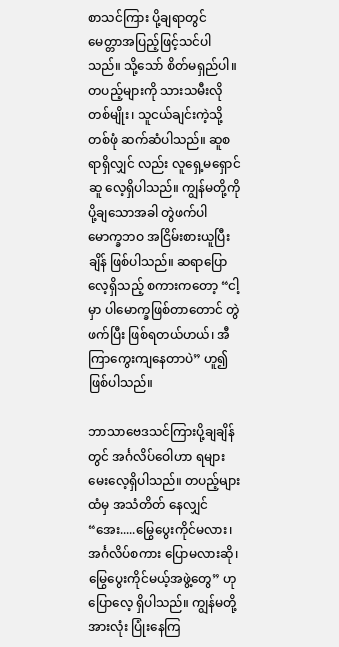စာသင်ကြား ပို့ချရာတွင် မေတ္တာအပြည့်ဖြင့်သင်ပါသည်။ သို့သော် စိတ်မရှည်ပါ။ တပည့်များကို သားသမီးလိုတစ်မျိုး၊ သူငယ်ချင်းကဲ့သို့တစ်ဖုံ ဆက်ဆံပါသည်။ ဆူစရာရှိလျှင် လည်း လူရှေ့မရှောင်ဆူ လေ့ရှိပါသည်။ ကျွန်မတို့ကို ပို့ချသောအခါ တွဲဖက်ပါမောက္ခဘဝ အငြိမ်းစားယူပြီးချိန် ဖြစ်ပါသည်။ ဆရာပြောလေ့ရှိသည့် စကားကတော့ “ငါ့မှာ ပါမောက္ခဖြစ်တာတောင် တွဲဖက်ပြီး ဖြစ်ရတယ်ဟယ်၊ အီကြာကွေးကျနေတာပဲ” ဟူ၍ ဖြစ်ပါသည်။

ဘာသာဗေဒသင်ကြားပို့ချချိန်တွင် အင်္ဂလိပ်ဝေါဟာ ရများ မေးလေ့ရှိပါသည်။ တပည့်များထံမှ အသံတိတ် နေလျှင် “အေး.....မြွေပွေးကိုင်မလား၊ အင်္ဂလိပ်စကား ပြောမလားဆို၊ မြွေပွေးကိုင်မယ့်အဖွဲ့တွေ” ဟု ပြောလေ့ ရှိပါသည်။ ကျွန်မတို့အားလုံး ပြုံးနေကြ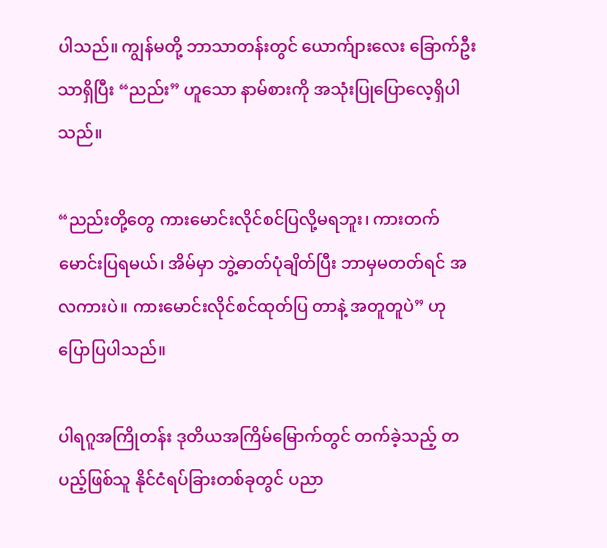ပါသည်။ ကျွန်မတို့ ဘာသာတန်းတွင် ယောက်ျားလေး ခြောက်ဦးသာရှိပြီး “ညည်း” ဟူသော နာမ်စားကို အသုံးပြုပြောလေ့ရှိပါသည်။

“ညည်းတို့တွေ ကားမောင်းလိုင်စင်ပြလို့မရဘူး၊ ကားတက်မောင်းပြရမယ်၊ အိမ်မှာ ဘွဲ့ဓာတ်ပုံချိတ်ပြီး ဘာမှမတတ်ရင် အလကားပဲ။ ကားမောင်းလိုင်စင်ထုတ်ပြ တာနဲ့ အတူတူပဲ” ဟု ပြောပြပါသည်။

ပါရဂူအကြိုတန်း ဒုတိယအကြိမ်မြောက်တွင် တက်ခဲ့သည့် တပည့်ဖြစ်သူ နိုင်ငံရပ်ခြားတစ်ခုတွင် ပညာ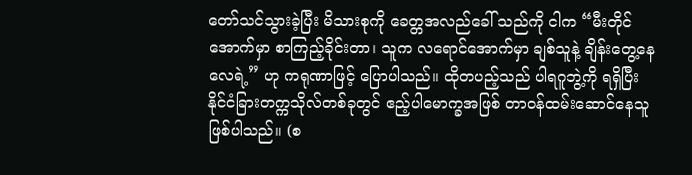တော်သင်သွားခဲ့ပြီး မိသားစုကို ခေတ္တအလည်ခေါ် သည်ကို ငါက “မီးတိုင်အောက်မှာ စာကြည့်ခိုင်းတာ၊ သူက လရောင်အောက်မှာ ချစ်သူနဲ့ ချိန်းတွေ့နေလေရဲ့” ဟု ကရုဏာဖြင့် ပြောပါသည်။ ထိုတပည့်သည် ပါရဂူဘွဲ့ကို ရရှိပြီး နိုင်ငံခြားတက္ကသိုလ်တစ်ခုတွင် ဧည့်ပါမောက္ခအဖြစ် တာဝန်ထမ်းဆောင်နေသူဖြစ်ပါသည်။ (စ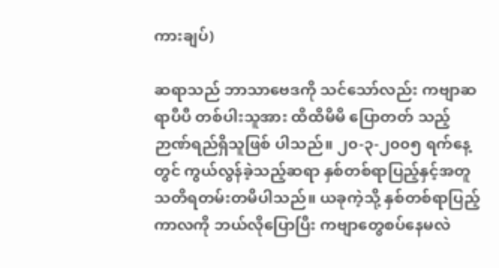ကားချပ်)

ဆရာသည် ဘာသာဗေဒကို သင်သော်လည်း ကဗျာဆရာပီပီ တစ်ပါးသူအား ထိထိမိမိ ပြောတတ် သည့် ဉာဏ်ရည်ရှိသူဖြစ် ပါသည်။ ၂၀-၃-၂၀၀၅ ရက်နေ့ တွင် ကွယ်လွန်ခဲ့သည့်ဆရာ နှစ်တစ်ရာပြည့်နှင့်အတူ သတိရတမ်းတမိပါသည်။ ယခုကဲ့သို့ နှစ်တစ်ရာပြည့် ကာလကို ဘယ်လိုပြောပြီး ကဗျာတွေစပ်နေမလဲ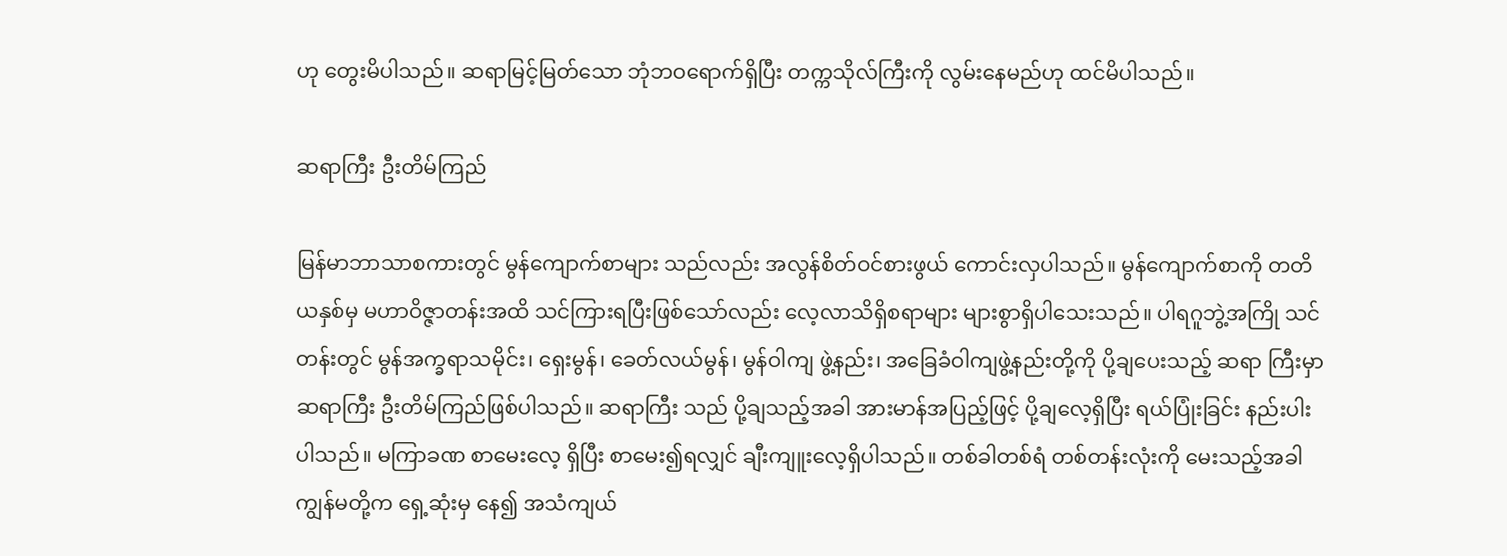ဟု တွေးမိပါသည်။ ဆရာမြင့်မြတ်သော ဘုံဘဝရောက်ရှိပြီး တက္ကသိုလ်ကြီးကို လွမ်းနေမည်ဟု ထင်မိပါသည်။

ဆရာကြီး ဦးတိမ်ကြည်

မြန်မာဘာသာစကားတွင် မွန်ကျောက်စာများ သည်လည်း အလွန်စိတ်ဝင်စားဖွယ် ကောင်းလှပါသည်။ မွန်ကျောက်စာကို တတိယနှစ်မှ မဟာဝိဇ္ဇာတန်းအထိ သင်ကြားရပြီးဖြစ်သော်လည်း လေ့လာသိရှိစရာများ များစွာရှိပါသေးသည်။ ပါရဂူဘွဲ့အကြို သင်တန်းတွင် မွန်အက္ခရာသမိုင်း၊ ရှေးမွန်၊ ခေတ်လယ်မွန်၊ မွန်ဝါကျ ဖွဲ့နည်း၊ အခြေခံဝါကျဖွဲ့နည်းတို့ကို ပို့ချပေးသည့် ဆရာ ကြီးမှာ ဆရာကြီး ဦးတိမ်ကြည်ဖြစ်ပါသည်။ ဆရာကြီး သည် ပို့ချသည့်အခါ အားမာန်အပြည့်ဖြင့် ပို့ချလေ့ရှိပြီး ရယ်ပြုံးခြင်း နည်းပါးပါသည်။ မကြာခဏ စာမေးလေ့ ရှိပြီး စာမေး၍ရလျှင် ချီးကျူးလေ့ရှိပါသည်။ တစ်ခါတစ်ရံ တစ်တန်းလုံးကို မေးသည့်အခါ ကျွန်မတို့က ရှေ့ဆုံးမှ နေ၍ အသံကျယ်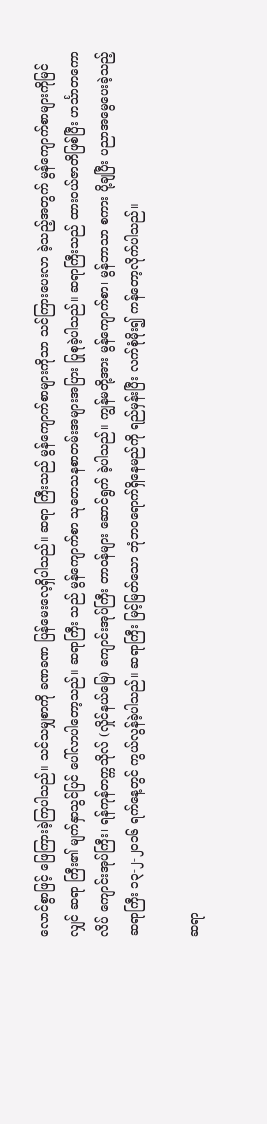လောင်စွာဖြင့် ဖြေကြားခဲ့ကြပါသည်။ သင်သမျှစာကို ခဏခဏ ပြန်မေးလေ့ရှိပါသည်။ ဆရာ ကြီးသည် မွန်ကျောက်စာများကိုသာ သင်ကြားပေးလာ ခဲ့သည့်အတွက် မွန်ကျောက်စာများကိုမြင်လျှင် ဆရာ ကြီး၏ မျက်နှာသွင်ပြင် ပေါ်လာပါတော့သည်။ ဆရာကြီး သည် မွန်ကျောက်စာ သုတေသနစာတမ်းအများအပြား ပြုစုခဲ့ပါသည်။ ဆရာကြီးသည် ထားဝယ်ဇာတိဖြစ်ပြီး ဟင်္သာတကောလိပ် ကျောင်းအုပ်ကြီး၊ ရန်ကုန်တက္ကသိုလ် (လှိုင်နယ်မြေ) ကျောင်းအုပ်ကြီး တာဝန်များ ဆောင်ရွက် ခဲ့ပါသည်။ ကျွန်မတို့အား မွန်ကျောက်စာ၊ မွန်ဘာသာ စကား ပို့ချပြီး ပညာအမွေပေးခဲ့သည့် ဆရာကြီး ၁၃-၂-၂၀၁၆ ရက်နေ့တွင် ကွယ်လွန်ခဲ့ပါသည်။ ဆရာကြီး မြင့်မြတ်သော ဘုံဘဝရောက်ရှိနေမည်ကို ရည်မှန်းပြီး လက်စုံမိုး၍ ကန်တော့လိုက်ပါသည်။

ဆရာ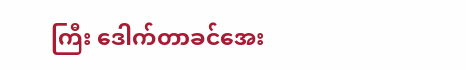ကြီး ဒေါက်တာခင်အေး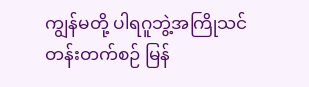ကျွန်မတို့ ပါရဂူဘွဲ့အကြိုသင်တန်းတက်စဉ် မြန်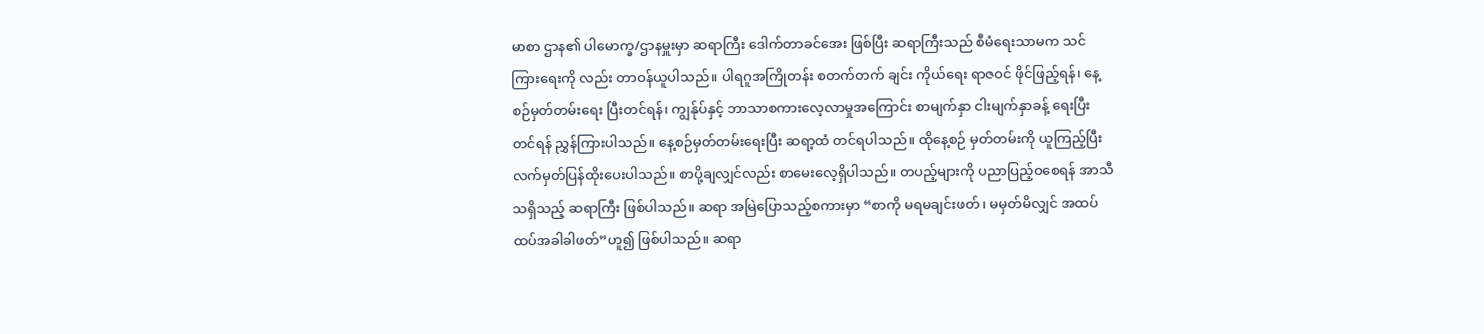မာစာ ဌာန၏ ပါမောက္ခ/ဌာနမှူးမှာ ဆရာကြီး ဒေါက်တာခင်အေး ဖြစ်ပြီး ဆရာကြီးသည် စီမံရေးသာမက သင်ကြားရေးကို လည်း တာဝန်ယူပါသည်။ ပါရဂူအကြိုတန်း စတက်တက် ချင်း ကိုယ်ရေး ရာဇဝင် ဖိုင်ဖြည့်ရန်၊ နေ့စဉ်မှတ်တမ်းရေး ပြီးတင်ရန်၊ ကျွန်ုပ်နှင့် ဘာသာစကားလေ့လာမှုအကြောင်း စာမျက်နှာ ငါးမျက်နှာခန့် ရေးပြီးတင်ရန် ညွှန်ကြားပါသည်။ နေ့စဉ်မှတ်တမ်းရေးပြီး ဆရာ့ထံ တင်ရပါသည်။ ထိုနေ့စဉ် မှတ်တမ်းကို ယူကြည့်ပြီး လက်မှတ်ပြန်ထိုးပေးပါသည်။ စာပို့ချလျှင်လည်း စာမေးလေ့ရှိပါသည်။ တပည့်များကို ပညာပြည့်ဝစေရန် အာသီသရှိသည့် ဆရာကြီး ဖြစ်ပါသည်။ ဆရာ အမြဲပြောသည့်စကားမှာ “စာကို မရမချင်းဖတ်၊ မမှတ်မိလျှင် အထပ်ထပ်အခါခါဖတ်”ဟူ၍ ဖြစ်ပါသည်။ ဆရာ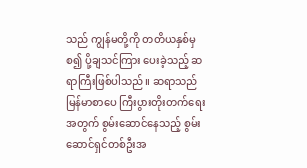သည် ကျွန်မတို့ကို တတိယနှစ်မှစ၍ ပို့ချသင်ကြား ပေးခဲ့သည့် ဆရာကြီးဖြစ်ပါသည်။ ဆရာသည် မြန်မာစာပေ ကြီးပွားတိုးတက်ရေးအတွက် စွမ်းဆောင်နေသည့် စွမ်းဆောင်ရှင်တစ်ဦးအ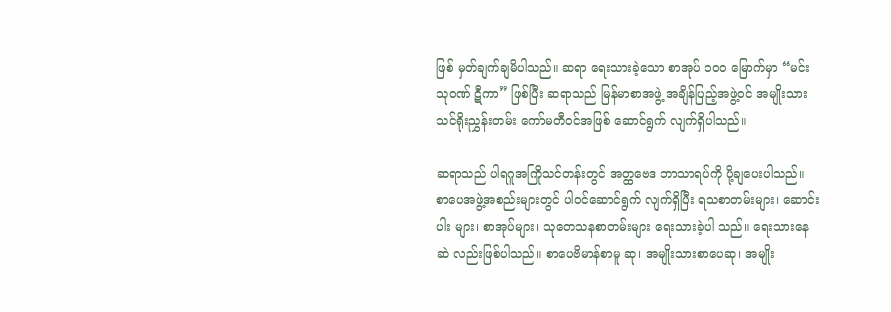ဖြစ် မှတ်ချက်ချမိပါသည်။ ဆရာ ရေးသားခဲ့သော စာအုပ် ၁၀၀ မြောက်မှာ “မင်းသုဝဏ် ဋီကာ” ဖြစ်ပြီး ဆရာသည် မြန်မာစာအဖွဲ့ အချိန်ပြည့်အဖွဲ့ဝင် အမျိုးသားသင်ရိုးညွှန်းတမ်း ကော်မတီဝင်အဖြစ် ဆောင်ရွက် လျက်ရှိပါသည်။

ဆရာသည် ပါရဂူအကြိုသင်တန်းတွင် အတ္ထဗေဒ ဘာသာရပ်ကို ပို့ချပေးပါသည်။ စာပေအဖွဲ့အစည်းများတွင် ပါဝင်ဆောင်ရွက် လျက်ရှိပြီး ရသစာတမ်းများ၊ ဆောင်းပါး များ၊ စာအုပ်များ၊ သုတေသနစာတမ်းများ ရေးသားခဲ့ပါ သည်။ ရေးသားနေဆဲ လည်းဖြစ်ပါသည်။ စာပေဗိမာန်စာမူ ဆု၊ အမျိုးသားစာပေဆု၊ အမျိုး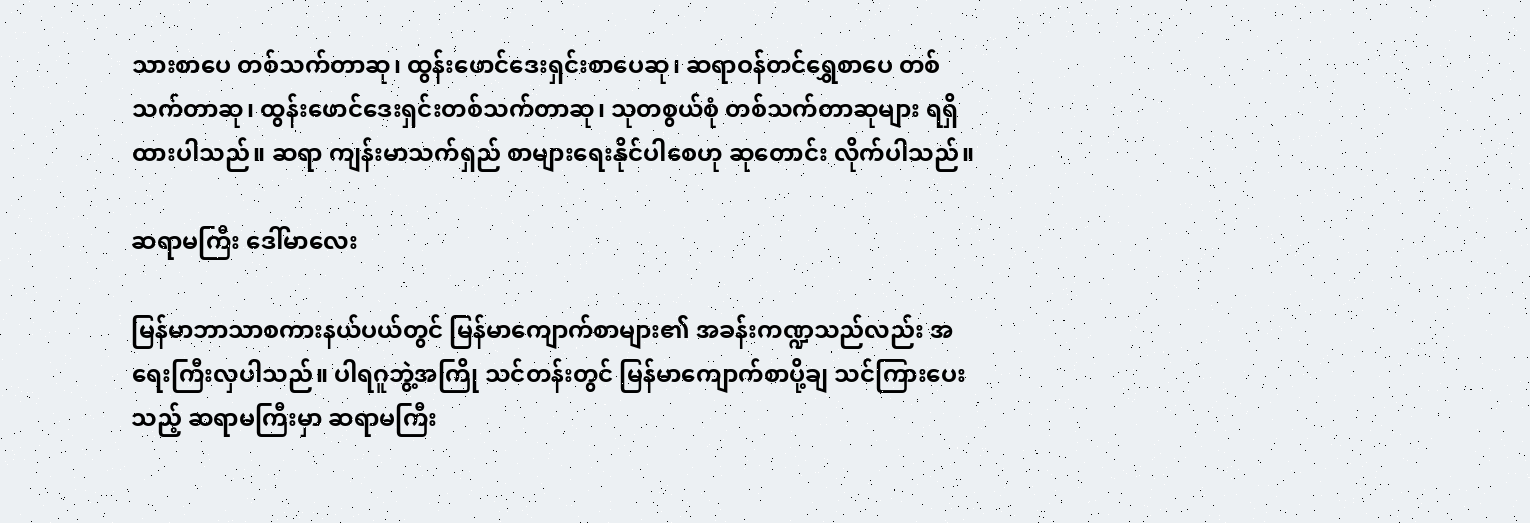သားစာပေ တစ်သက်တာဆု၊ ထွန်းဖောင်ဒေးရှင်းစာပေဆု၊ ဆရာဝန်တင်ရွှေစာပေ တစ်သက်တာဆု၊ ထွန်းဖောင်ဒေးရှင်းတစ်သက်တာဆု၊ သုတစွယ်စုံ တစ်သက်တာဆုများ ရရှိထားပါသည်။ ဆရာ ကျန်းမာသက်ရှည် စာများရေးနိုင်ပါစေဟု ဆုတောင်း လိုက်ပါသည်။

ဆရာမကြီး ဒေါ်မာလေး

မြန်မာဘာသာစကားနယ်ပယ်တွင် မြန်မာကျောက်စာများ၏ အခန်းကဏ္ဍသည်လည်း အရေးကြီးလှပါသည်။ ပါရဂူဘွဲ့အကြို သင်တန်းတွင် မြန်မာကျောက်စာပို့ချ သင်ကြားပေးသည့် ဆရာမကြီးမှာ ဆရာမကြီး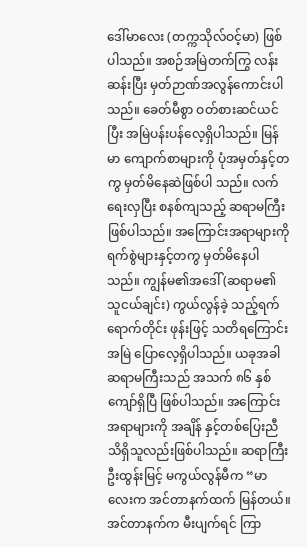ဒေါ်မာလေး (တက္ကသိုလ်ဝင့်မာ) ဖြစ်ပါသည်။ အစဉ်အမြဲတက်ကြွ လန်းဆန်းပြီး မှတ်ဉာဏ်အလွန်ကောင်းပါသည်။ ခေတ်မီစွာ ဝတ်စားဆင်ယင်ပြီး အမြဲပန်းပန်လေ့ရှိပါသည်။ မြန်မာ ကျောက်စာများကို ပုံအမှတ်နှင့်တကွ မှတ်မိနေဆဲဖြစ်ပါ သည်။ လက်ရေးလှပြီး စနစ်ကျသည့် ဆရာမကြီးဖြစ်ပါသည်။ အကြောင်းအရာများကို ရက်စွဲများနှင့်တကွ မှတ်မိနေပါ သည်။ ကျွန်မ၏အဒေါ်(ဆရာမ၏ သူငယ်ချင်း) ကွယ်လွန်ခဲ့ သည့်ရက်ရောက်တိုင်း ဖုန်းဖြင့် သတိရကြောင်း အမြဲ ပြောလေ့ရှိပါသည်။ ယခုအခါဆရာမကြီးသည် အသက် ၈၆ နှစ်ကျော်ရှိပြီ ဖြစ်ပါသည်။ အကြောင်းအရာများကို အချိန် နှင့်တစ်ပြေးညီ သိရှိသူလည်းဖြစ်ပါသည်။ ဆရာကြီး ဦးထွန်းမြင့် မကွယ်လွန်မီက “မာလေးက အင်တာနက်ထက် မြန်တယ်။ အင်တာနက်က မီးပျက်ရင် ကြာ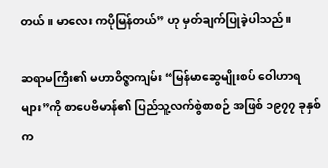တယ်။ မာလေး ကပိုမြန်တယ်” ဟု မှတ်ချက်ပြုခဲ့ပါသည်။

ဆရာမကြီး၏ မဟာဝိဇ္ဇာကျမ်း “မြန်မာဆွေမျိုးစပ် ဝေါဟာရများ”ကို စာပေဗိမာန်၏ ပြည်သူ့လက်စွဲစာစဉ် အဖြစ် ၁၉၇၇ ခုနှစ်က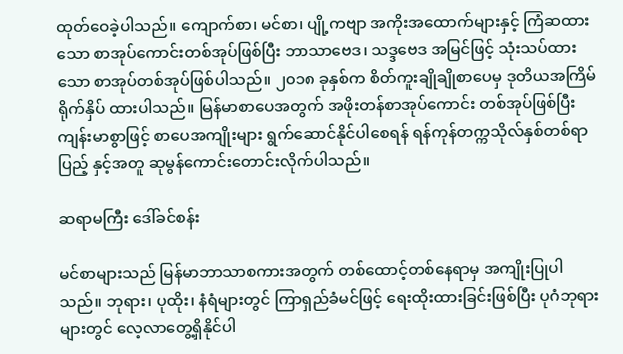ထုတ်ဝေခဲ့ပါသည်။ ကျောက်စာ၊ မင်စာ၊ ပျို့ကဗျာ အကိုးအထောက်များနှင့် ကြံဆထားသော စာအုပ်ကောင်းတစ်အုပ်ဖြစ်ပြီး ဘာသာဗေဒ၊ သဒ္ဒဗေဒ အမြင်ဖြင့် သုံးသပ်ထားသော စာအုပ်တစ်အုပ်ဖြစ်ပါသည်။ ၂၀၁၈ ခုနှစ်က စိတ်ကူးချိုချိုစာပေမှ ဒုတိယအကြိမ် ရိုက်နှိပ် ထားပါသည်။ မြန်မာစာပေအတွက် အဖိုးတန်စာအုပ်ကောင်း တစ်အုပ်ဖြစ်ပြီး ကျန်းမာစွာဖြင့် စာပေအကျိုးများ ရွက်ဆောင်နိုင်ပါစေရန် ရန်ကုန်တက္ကသိုလ်နှစ်တစ်ရာပြည့် နှင့်အတူ ဆုမွန်ကောင်းတောင်းလိုက်ပါသည်။

ဆရာမကြီး ဒေါ်ခင်စန်း

မင်စာများသည် မြန်မာဘာသာစကားအတွက် တစ်ထောင့်တစ်နေရာမှ အကျိုးပြုပါသည်။ ဘုရား၊ ပုထိုး၊ နံရံများတွင် ကြာရှည်ခံမင်ဖြင့် ရေးထိုးထားခြင်းဖြစ်ပြီး ပုဂံဘုရားများတွင် လေ့လာတွေ့ရှိနိုင်ပါ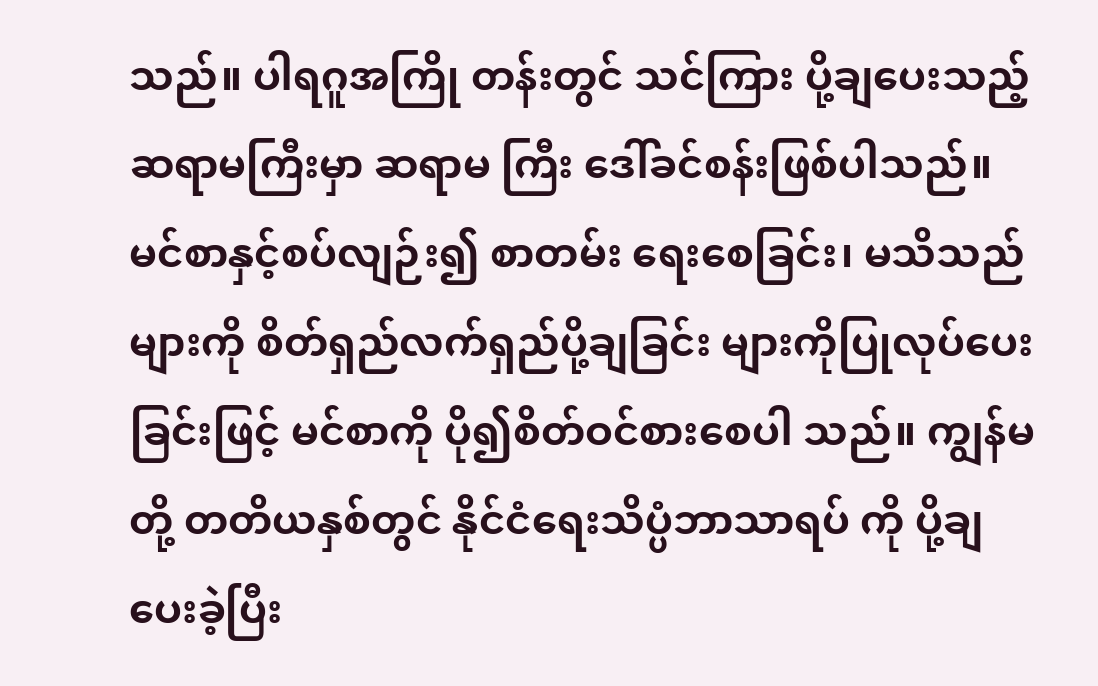သည်။ ပါရဂူအကြို တန်းတွင် သင်ကြား ပို့ချပေးသည့် ဆရာမကြီးမှာ ဆရာမ ကြီး ဒေါ်ခင်စန်းဖြစ်ပါသည်။ မင်စာနှင့်စပ်လျဉ်း၍ စာတမ်း ရေးစေခြင်း၊ မသိသည်များကို စိတ်ရှည်လက်ရှည်ပို့ချခြင်း များကိုပြုလုပ်ပေးခြင်းဖြင့် မင်စာကို ပို၍စိတ်ဝင်စားစေပါ သည်။ ကျွန်မတို့ တတိယနှစ်တွင် နိုင်ငံရေးသိပ္ပံဘာသာရပ် ကို ပို့ချပေးခဲ့ပြီး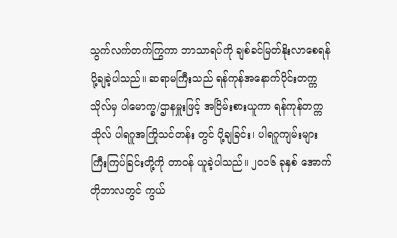သွက်လက်တက်ကြွကာ ဘာသာရပ်ကို ချစ်ခင်မြတ်နိုးလာစေရန် ပို့ချခဲ့ပါသည်။ ဆရာမကြီးသည် ရန်ကုန်အနောက်ပိုင်းတက္ကသိုလ်မှ ပါမောက္ခ/ဌာနမှူးဖြင့် အငြိမ်းစားယူကာ ရန်ကုန်တက္ကသိုလ် ပါရဂူအကြိုသင်တန်း တွင် ပို့ချခြင်း၊ ပါရဂူကျမ်းများ ကြီးကြပ်ခြင်းတို့ကို တာဝန် ယူခဲ့ပါသည်။ ၂၀၁၆ ခုနှစ် အောက်တိုဘာလတွင် ကွယ်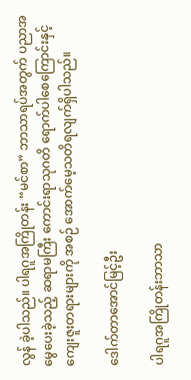လွန် ခဲ့ပါသည်။ ပါရဂူအကြိုတန်း “မင်စာ” ဘာသာရပ်အတွက် ပညာအမွေပေးခဲ့သည့် ဆရာမကြီး ကောင်းရာသုဂတိ ရောက်ပါစေကြောင်းနှင့် ကျေးဇူးတရားများကို အစဉ် အောက်မေ့သတိရလျက်ရှိပါသည်။

ဒေါက်တာအောင်မြင့်ဦး

ပါရဂူအကြိုတန်းဘာသာ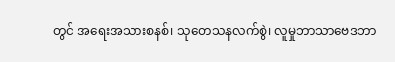တွင် အရေးအသားစနစ်၊ သုတေသနလက်စွဲ၊ လူမှုဘာသာဗေဒဘာ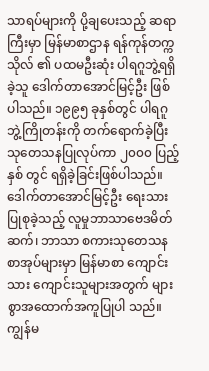သာရပ်များကို ပို့ချပေးသည့် ဆရာကြီးမှာ မြန်မာစာဌာန ရန်ကုန်တက္ကသိုလ် ၏ ပထမဦးဆုံး ပါရဂူဘွဲ့ရရှိခဲ့သူ ဒေါက်တာအောင်မြင့်ဦး ဖြစ်ပါသည်။ ၁၉၉၅ ခုနှစ်တွင် ပါရဂူဘွဲ့ကြိုတန်းကို တက်ရောက်ခဲ့ပြီး သုတေသနပြုလုပ်ကာ ၂၀၀၀ ပြည့်နှစ် တွင် ရရှိခဲ့ခြင်းဖြစ်ပါသည်။ ဒေါက်တာအောင်မြင့်ဦး ရေးသားပြုစုခဲ့သည့် လူမှုဘာသာဗေဒမိတ်ဆက်၊ ဘာသာ စကားသုတေသနစာအုပ်များမှာ မြန်မာစာ ကျောင်းသား ကျောင်းသူများအတွက် များစွာအထောက်အကူပြုပါ သည်။ ကျွန်မ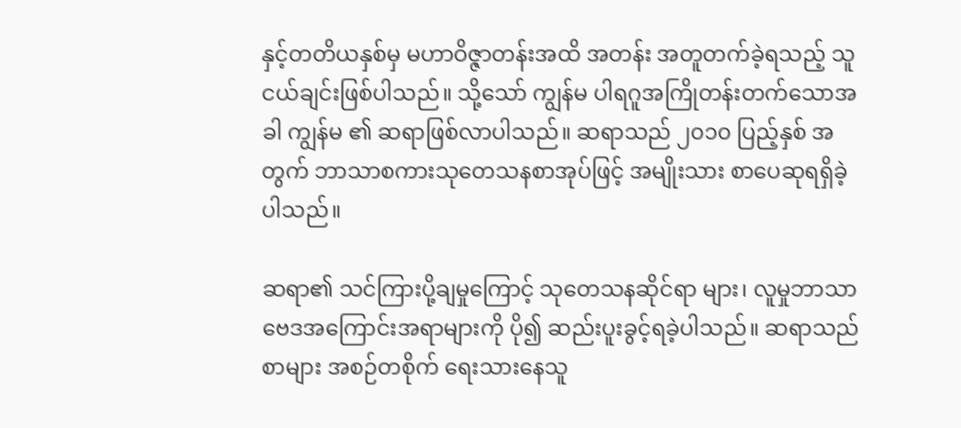နှင့်တတိယနှစ်မှ မဟာဝိဇ္ဇာတန်းအထိ အတန်း အတူတက်ခဲ့ရသည့် သူငယ်ချင်းဖြစ်ပါသည်။ သို့သော် ကျွန်မ ပါရဂူအကြိုတန်းတက်သောအခါ ကျွန်မ ၏ ဆရာဖြစ်လာပါသည်။ ဆရာသည် ၂၀၁၀ ပြည့်နှစ် အတွက် ဘာသာစကားသုတေသနစာအုပ်ဖြင့် အမျိုးသား စာပေဆုရရှိခဲ့ပါသည်။

ဆရာ၏ သင်ကြားပို့ချမှုကြောင့် သုတေသနဆိုင်ရာ များ၊ လူမှုဘာသာဗေဒအကြောင်းအရာများကို ပို၍ ဆည်းပူးခွင့်ရခဲ့ပါသည်။ ဆရာသည် စာများ အစဉ်တစိုက် ရေးသားနေသူ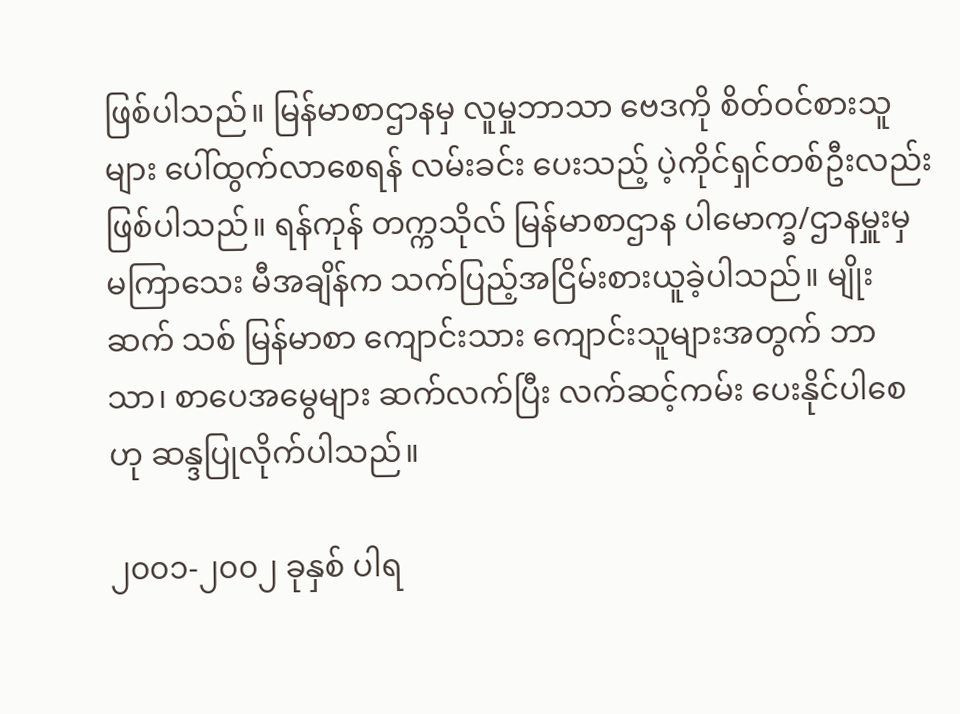ဖြစ်ပါသည်။ မြန်မာစာဌာနမှ လူမှုဘာသာ ဗေဒကို စိတ်ဝင်စားသူများ ပေါ်ထွက်လာစေရန် လမ်းခင်း ပေးသည့် ပဲ့ကိုင်ရှင်တစ်ဦးလည်းဖြစ်ပါသည်။ ရန်ကုန် တက္ကသိုလ် မြန်မာစာဌာန ပါမောက္ခ/ဌာနမှူးမှ မကြာသေး မီအချိန်က သက်ပြည့်အငြိမ်းစားယူခဲ့ပါသည်။ မျိုးဆက် သစ် မြန်မာစာ ကျောင်းသား ကျောင်းသူများအတွက် ဘာသာ၊ စာပေအမွေများ ဆက်လက်ပြီး လက်ဆင့်ကမ်း ပေးနိုင်ပါစေဟု ဆန္ဒပြုလိုက်ပါသည်။

၂၀၀၁-၂၀၀၂ ခုနှစ် ပါရ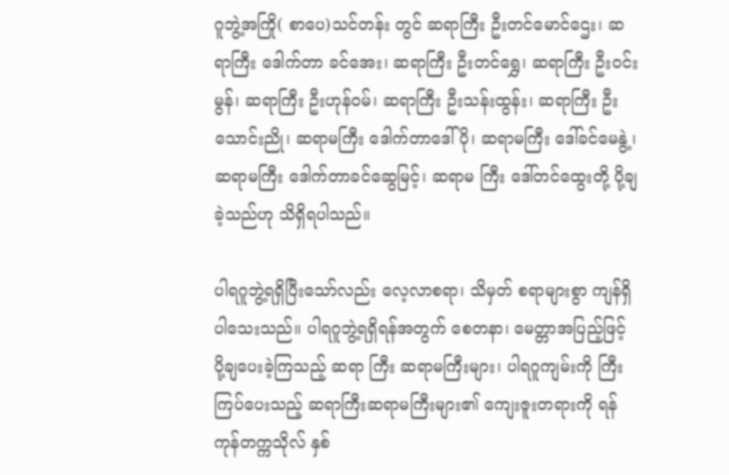ဂူဘွဲ့အကြို( စာပေ)သင်တန်း တွင် ဆရာကြီး ဦးတင်မောင်ဌေး၊ ဆရာကြီး ဒေါက်တာ ခင်အေး၊ ဆရာကြီး ဦးတင်ရွှေ၊ ဆရာကြီး ဦးဝင်းမွန်၊ ဆရာကြီး ဦးဟုန်ဝမ်၊ ဆရာကြီး ဦးသန်းထွန်း၊ ဆရာကြီး ဦးသောင်းညို၊ ဆရာမကြီး ဒေါက်တာဒေါ်ပို၊ ဆရာမကြီး ဒေါ်ခင်မေနွဲ့၊ ဆရာမကြီး ဒေါက်တာခင်ဆွေမြင့်၊ ဆရာမ ကြီး ဒေါ်တင်ထွေးတို့ ပို့ချခဲ့သည်ဟု သိရှိရပါသည်။

ပါရဂူဘွဲ့ရရှိပြီးသော်လည်း လေ့လာစရာ၊ သိမှတ် စရာများစွာ ကျန်ရှိပါသေးသည်။ ပါရဂူဘွဲ့ရရှိရန်အတွက် စေတနာ၊ မေတ္တာအပြည့်ဖြင့် ပို့ချပေးခဲ့ကြသည့် ဆရာ ကြီး ဆရာမကြီးများ၊ ပါရဂူကျမ်းကို ကြီးကြပ်ပေးသည့် ဆရာကြီးဆရာမကြီးများ၏ ကျေးဇူးတရားကို ရန်ကုန်တက္ကသိုလ် နှစ်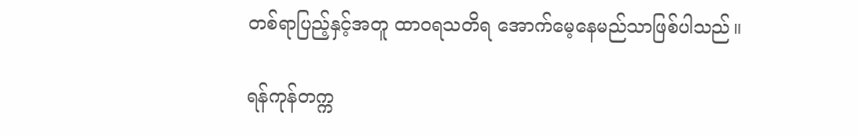တစ်ရာပြည့်နှင့်အတူ ထာဝရသတိရ အောက်မေ့နေမည်သာဖြစ်ပါသည်။

ရန်ကုန်တက္က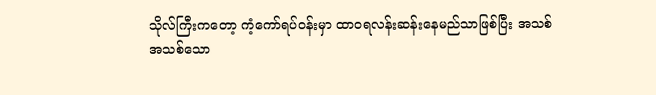သိုလ်ကြီးကတော့ ကံ့ကော်ရပ်ဝန်းမှာ ထာဝရလန်းဆန်းနေမည်သာဖြစ်ပြီး အသစ်အသစ်သော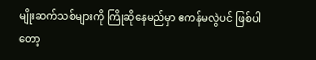မျိုးဆက်သစ်များကို ကြိုဆိုနေမည်မှာ ဧကန်မလွဲပင် ဖြစ်ပါတော့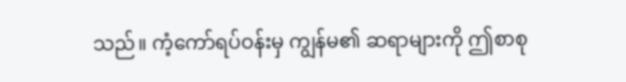သည်။ ကံ့ကော်ရပ်ဝန်းမှ ကျွန်မ၏ ဆရာများကို ဤစာစု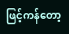ဖြင့်ကန်တော့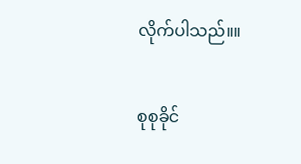လိုက်ပါသည်။။

စုစုခိုင်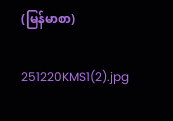(မြန်မာစာ)

251220KMS1(2).jpg